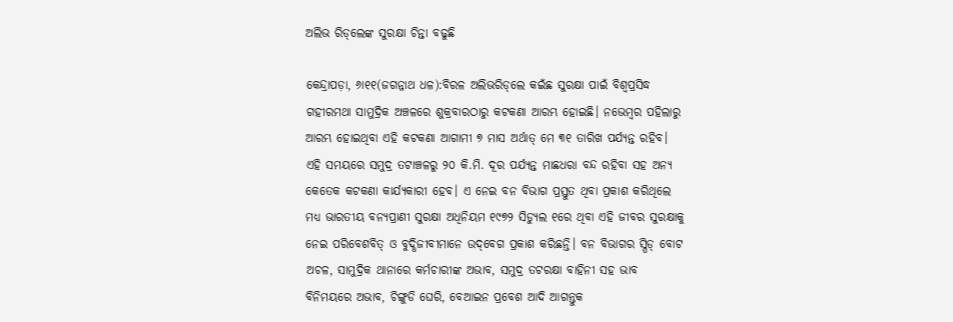ଅଲିଭ ରିଡ୍‌ଲେଙ୍କ ସୁରକ୍ଷା ଚିନ୍ତା ବଢୁଛି

କେନ୍ଦ୍ରାପଡ଼ା, ୬ା୧୧(ଜଗନ୍ନାଥ ଧଳ):ବିରଳ ଅଲିଭରିଡ୍‌ଲେ କଇଁଛ ସୁରକ୍ଷା ପାଇଁ ବିଶ୍ୱପ୍ରସିଦ୍ଧ ଗହୀରମଥା ସାମୁଦ୍ରିକ ଅଞ୍ଚଳରେ ଶୁକ୍ରବାରଠାରୁ କଟକଣା ଆରମ୍ଭ ହୋଇଛି। ନଭେମ୍ବର ପହିଲାରୁ ଆରମ୍ଭ ହୋଇଥିବା ଏହି କଟକଣା ଆଗାମୀ ୭ ମାସ ଅର୍ଥାତ୍‌ ମେ ୩୧ ତାରିଖ ପର୍ଯ୍ୟନ୍ତ ରହିବ। ଏହି ସମୟରେ ସମୁଦ୍ର ତଟାଞ୍ଚଳରୁ ୨୦ କି.ମି. ଦୂର ପର୍ଯ୍ୟନ୍ତ ମାଛଧରା ବନ୍ଦ ରହିବା ସହ ଅନ୍ୟ କେତେକ କଟକଣା କାର୍ଯ୍ୟକାରୀ ହେବ। ଏ ନେଇ ବନ ବିଭାଗ ପ୍ରସ୍ତୁତ ଥିବା ପ୍ରକାଶ କରିଥିଲେ ମଧ୍ୟ ଭାରତୀୟ ବନ୍ୟପ୍ରାଣୀ ସୁରକ୍ଷା ଅଧିନିୟମ ୧୯୭୨ ସିଡ୍ୟୁଲ ୧ରେ ଥିବା ଏହି ଜୀବର ସୁରକ୍ଷାକୁ ନେଇ ପରିବେଶବିତ୍‌ ଓ ବୁଦ୍ଧିଜୀବୀମାନେ ଉଦ୍‌ବେଗ ପ୍ରକାଶ କରିଛନ୍ତି। ବନ ବିଭାଗର ସ୍ପିଡ୍‌ ବୋଟ ଅଚଳ, ସାମୁଦ୍ରିକ ଥାନାରେ କର୍ମଚାରୀଙ୍କ ଅଭାବ, ସମୁଦ୍ର ତଟରକ୍ଷା ବାହିନୀ ସହ ଭାବ ବିନିମୟରେ ଅଭାବ, ଚିଙ୍ଗୁଡି ଘେରି, ବେଆଇନ ପ୍ରବେଶ ଆଦି ଆଗନ୍ତୁକ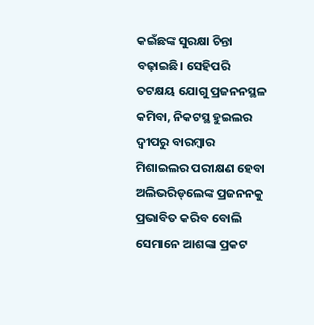କଇଁଛଙ୍କ ସୁରକ୍ଷା ଚିନ୍ତା ବଢ଼ାଇଛି। ସେହିପରି ତଟକ୍ଷୟ ଯୋଗୁ ପ୍ରଜନନସ୍ଥଳ କମିବା, ନିକଟସ୍ଥ ହୁଇଲର ଦ୍ୱୀପରୁ ବାରମ୍ବାର ମିଶାଇଲର ପରୀକ୍ଷଣ ହେବା ଅଲିଭରିଡ୍‌ଲେଙ୍କ ପ୍ରଜନନକୁ ପ୍ରଭାବିତ କରିବ ବୋଲି ସେମାନେ ଆଶଙ୍କା ପ୍ରକଟ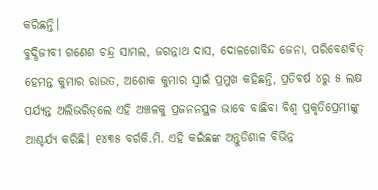କରିଛନ୍ତି।
ବୁଦ୍ଧିଜୀବୀ ଗଣେଶ ଚନ୍ଦ୍ର ସାମଲ, ଜଗନ୍ନାଥ ଦାସ, ଦୋଳଗୋବିନ୍ଦ ଜେନା, ପରିବେଶବିତ୍‌ ହେମନ୍ତ କୁମାର ରାଉତ, ଅଶୋକ କୁମାର ସ୍ବାଇଁ ପ୍ରମୁଖ କହିଛନ୍ତି, ପ୍ରତିବର୍ଷ ୪ରୁ ୫ ଲକ୍ଷ ପର୍ଯ୍ୟନ୍ତ ଅଲିଭରିଡ୍‌ଲେ ଏହି ଅଞ୍ଚଳକୁ ପ୍ରଜନନସ୍ଥଳ ଭାବେ ବାଛିବା ବିଶ୍ୱ ପ୍ରକୃତିପ୍ରେମୀଙ୍କୁ ଆଶ୍ଚର୍ଯ୍ୟ କରିଛି। ୧୪୩୫ ବର୍ଗକି.ମି. ଏହି କଇଁଛଙ୍କ ଅନ୍ତୁଡିଶାଳ ବିଭିନ୍ନ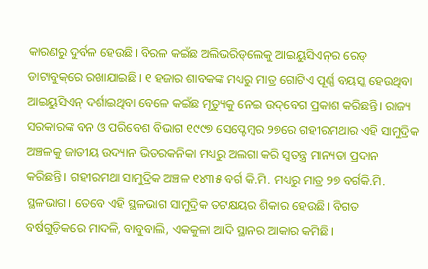କାରଣରୁ ଦୁର୍ବଳ ହେଉଛି। ବିରଳ କଇଁଛ ଅଲିଭରିଡ୍‌ଲେକୁ ଆଇୟୁସିଏନ୍‌ର ରେଡ୍‌ ଡାଟାବୁକ୍‌ରେ ରଖାଯାଇଛି। ୧ ହଜାର ଶାବକଙ୍କ ମଧ୍ୟରୁ ମାତ୍ର ଗୋଟିଏ ପୂର୍ଣ୍ଣ ବୟସ୍କ ହେଉଥିବା ଆଇୟୁସିଏନ୍‌ ଦର୍ଶାଇଥିବା ବେଳେ କଇଁଛ ମୃତ୍ୟୁକୁ ନେଇ ଉଦ୍‌ବେଗ ପ୍ରକାଶ କରିଛନ୍ତି। ରାଜ୍ୟ ସରକାରଙ୍କ ବନ ଓ ପରିବେଶ ବିଭାଗ ୧୯୯୭ ସେପ୍ଟେମ୍ବର ୨୭ରେ ଗହୀରମଥାର ଏହି ସାମୁଦ୍ରିକ ଅଞ୍ଚଳକୁ ଜାତୀୟ ଉଦ୍ୟାନ ଭିତରକନିକା ମଧ୍ୟରୁ ଅଲଗା କରି ସ୍ବତନ୍ତ୍ର ମାନ୍ୟତା ପ୍ରଦାନ କରିଛନ୍ତି। ଗହୀରମଥା ସାମୁଦ୍ରିକ ଅଞ୍ଚଳ ୧୪୩୫ ବର୍ଗ କି.ମି. ମଧ୍ୟରୁ ମାତ୍ର ୨୭ ବର୍ଗକି.ମି. ସ୍ଥଳଭାଗ। ତେବେ ଏହି ସ୍ଥଳଭାଗ ସାମୁଦ୍ରିକ ତଟକ୍ଷୟର ଶିକାର ହେଉଛି। ବିଗତ ବର୍ଷଗୁଡ଼ିକରେ ମାଦଳି, ବାବୁବାଲି, ଏକକୁଳା ଆଦି ସ୍ଥାନର ଆକାର କମିଛି।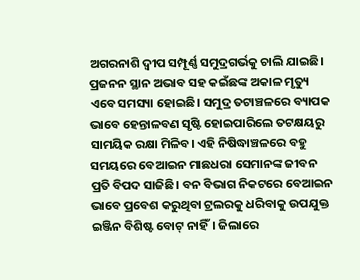ଅଗରନାଶି ଦ୍ୱୀପ ସମ୍ପୂର୍ଣ୍ଣ ସମୁଦ୍ରଗର୍ଭକୁ ଚାଲି ଯାଇଛି। ପ୍ରଜନନ ସ୍ଥାନ ଅଭାବ ସହ କଇଁଛଙ୍କ ଅକାଳ ମୃତ୍ୟୁ ଏବେ ସମସ୍ୟା ହୋଇଛି। ସମୁଦ୍ର ତଟାଞ୍ଚଳରେ ବ୍ୟାପକ ଭାବେ ହେନ୍ତାଳବଣ ସୃଷ୍ଟି ହୋଇପାରିଲେ ତଟକ୍ଷୟରୁ ସାମୟିକ ରକ୍ଷା ମିଳିବ। ଏହି ନିଷିଦ୍ଧାଞ୍ଚଳରେ ବହୁ ସମୟରେ ବେଆଇନ ମାଛଧରା ସେମାନଙ୍କ ଜୀବନ ପ୍ରତି ବିପଦ ସାଜିଛି। ବନ ବିଭାଗ ନିକଟରେ ବେଆଇନ ଭାବେ ପ୍ରବେଶ କରୁଥିବା ଟ୍ରଲରକୁ ଧରିବାକୁ ଉପଯୁକ୍ତ ଇଞ୍ଜିନ ବିଶିଷ୍ଟ ବୋଟ୍‌ ନାହିଁ। ଜିଲାରେ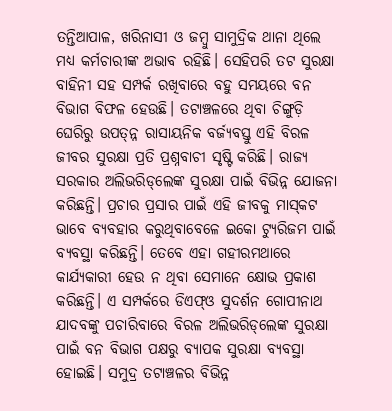ତନ୍ତିଆପାଳ, ଖରିନାସୀ ଓ ଜମ୍ବୁ ସାମୁଦ୍ରିକ ଥାନା ଥିଲେ ମଧ୍ୟ କର୍ମଚାରୀଙ୍କ ଅଭାବ ରହିଛି। ସେହିପରି ତଟ ସୁରକ୍ଷା ବାହିନୀ ସହ ସମ୍ପର୍କ ରଖିବାରେ ବହୁ ସମୟରେ ବନ ବିଭାଗ ବିଫଳ ହେଉଛି। ତଟାଞ୍ଚଳରେ ଥିବା ଚିଙ୍ଗୁଡ଼ି ଘେରିରୁ ଉପତ୍ନ୍ନ ରାସାୟନିକ ବର୍ଜ୍ୟବସ୍ତୁ ଏହି ବିରଳ ଜୀବର ସୁରକ୍ଷା ପ୍ରତି ପ୍ରଶ୍ନବାଚୀ ସୃଷ୍ଟି କରିଛି। ରାଜ୍ୟ ସରକାର ଅଲିଭରିଡ୍‌ଲେଙ୍କ ସୁରକ୍ଷା ପାଇଁ ବିଭିନ୍ନ ଯୋଜନା କରିଛନ୍ତି। ପ୍ରଚାର ପ୍ରସାର ପାଇଁ ଏହି ଜୀବକୁ ମାସ୍‌କଟ ଭାବେ ବ୍ୟବହାର କରୁଥିବାବେଳେ ଇକୋ ଟ୍ୟୁରିଜମ ପାଇଁ ବ୍ୟବସ୍ଥା କରିଛନ୍ତି। ତେବେ ଏହା ଗହୀରମଥାରେ କାର୍ଯ୍ୟକାରୀ ହେଉ ନ ଥିବା ସେମାନେ କ୍ଷୋଭ ପ୍ରକାଶ କରିଛନ୍ତି। ଏ ସମ୍ପର୍କରେ ଡିଏଫ୍‌ଓ ସୁଦର୍ଶନ ଗୋପୀନାଥ ଯାଦବଙ୍କୁ ପଚାରିବାରେ ବିରଳ ଅଲିଭରିଡ୍‌ଲେଙ୍କ ସୁରକ୍ଷା ପାଇଁ ବନ ବିଭାଗ ପକ୍ଷରୁ ବ୍ୟାପକ ସୁରକ୍ଷା ବ୍ୟବସ୍ଥା ହୋଇଛି। ସମୁଦ୍ର ତଟାଞ୍ଚଳର ବିଭିନ୍ନ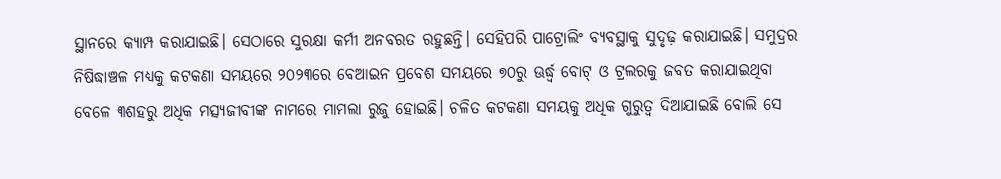ସ୍ଥାନରେ କ୍ୟାମ୍ପ କରାଯାଇଛି। ସେଠାରେ ସୁରକ୍ଷା କର୍ମୀ ଅନବରତ ରହୁଛନ୍ତି। ସେହିପରି ପାଟ୍ରୋଲିଂ ବ୍ୟବସ୍ଥାକୁ ସୁଦୃଢ଼ କରାଯାଇଛି। ସମୁଦ୍ରର ନିଷିଦ୍ଧାଞ୍ଚଳ ମଧ୍ୟକୁ କଟକଣା ସମୟରେ ୨୦୨୩ରେ ବେଆଇନ ପ୍ରବେଶ ସମୟରେ ୭୦ରୁ ଊର୍ଦ୍ଧ୍ୱ ବୋଟ୍‌ ଓ ଟ୍ରଲରକୁ ଜବତ କରାଯାଇଥିବା ବେଳେ ୩ଶହରୁ ଅଧିକ ମତ୍ସ୍ୟଜୀବୀଙ୍କ ନାମରେ ମାମଲା ରୁଜୁ ହୋଇଛି। ଚଳିତ କଟକଣା ସମୟକୁ ଅଧିକ ଗୁରୁତ୍ୱ ଦିଆଯାଇଛି ବୋଲି ସେ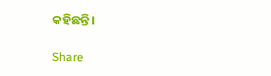କହିଛନ୍ତି।

Share